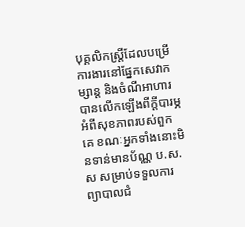បុគ្គលិកស្រ្តីដែលបម្រើការងារនៅផ្នែកសេវាកម្សាន្ត និងចំណីអាហារ បានលើកឡើងពីក្ដីបារម្ភអំពីសុខភាពរបស់ពួកគេ ខណៈអ្នកទាំងនោះមិនទាន់មានប័ណ្ណ ប.ស.ស សម្រាប់ទទួលការព្យាបាលជំ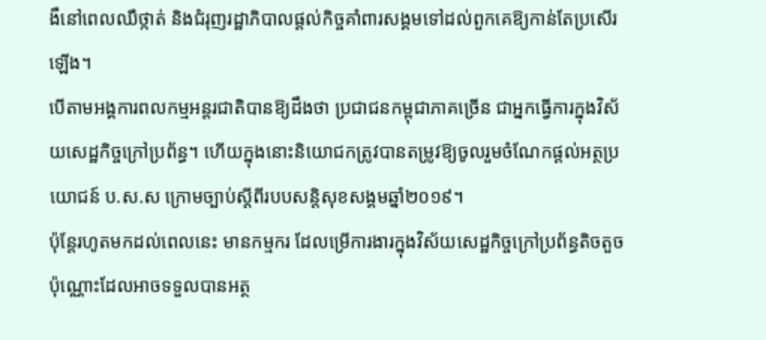ងឺនៅពេលឈឺថ្កាត់ និងជំរុញរដ្ឋាភិបាលផ្ដល់កិច្ចគាំពារសង្គមទៅដល់ពួកគេឱ្យកាន់តែប្រសើរឡើង។
បើតាមអង្គការពលកម្មអន្តរជាតិបានឱ្យដឹងថា ប្រជាជនកម្ពុជាភាគច្រើន ជាអ្នកធ្វើការក្នុងវិស័យសេដ្ឋកិច្ចក្រៅប្រព័ន្ធ។ ហើយក្នុងនោះនិយោជកត្រូវបានតម្រូវឱ្យចូលរួមចំណែកផ្តល់អត្ថប្រយោជន៍ ប.ស.ស ក្រោមច្បាប់ស្តីពីរបបសន្តិសុខសង្គមឆ្នាំ២០១៩។
ប៉ុន្តែរហូតមកដល់ពេលនេះ មានកម្មករ ដែលម្រើការងារក្នុងវិស័យសេដ្ឋកិច្ចក្រៅប្រព័ន្ធតិចតួចប៉ុណ្ណោះដែលអាចទទួលបានអត្ថ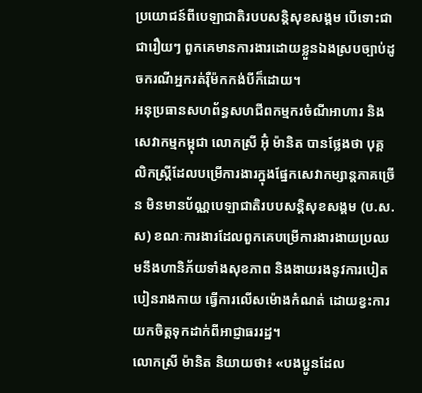ប្រយោជន៍ពីបេឡាជាតិរបបសន្តិសុខសង្គម បើទោះជាជារឿយៗ ពួកគេមានការងារដោយខ្លួនឯងស្របច្បាប់ដូចករណីអ្នករត់រ៉ឺម៉កកង់បីក៏ដោយ។
អនុប្រធានសហព័ន្ធសហជីពកម្មករចំណីអាហារ និងសេវាកម្មកម្ពុជា លោកស្រី អ៊ុំ ម៉ានិត បានថ្លែងថា បុគ្គលិកស្រ្តីដែលបម្រើការងារក្នុងផ្នែកសេវាកម្សាន្តភាគច្រើន មិនមានប័ណ្ណបេឡាជាតិរបបសន្តិសុខសង្គម (ប.ស.ស) ខណៈការងារដែលពួកគេបម្រើការងារងាយប្រឈមនឹងហានិភ័យទាំងសុខភាព និងងាយរងនូវការបៀតបៀនរាងកាយ ធ្វើការលើសម៉ោងកំណត់ ដោយខ្វះការយកចិត្តទុកដាក់ពីអាជ្ញាធររដ្ឋ។
លោកស្រី ម៉ានិត និយាយថា៖ «បងប្អូនដែល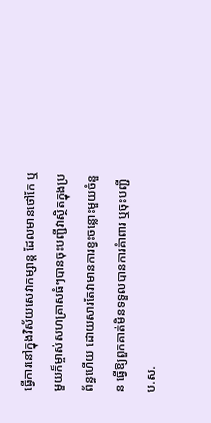ធ្វើការនៅក្នុងវិស័យសេវាកម្សាន្ត ដែលមានថៅកែ ឬមួយក៏ម្ចាស់សហគ្រាសធំៗបានចុះបញ្ជីវាស្ថិតក្នុងប្រព័ន្ធហើយ ដោយសារតែវាមានការខ្វះចន្លោះមួយចំនួន ធ្វើឱ្យពួកគាត់មិនទទួលបានការគំាពារ ឬចុះបញ្ជី ប.ស.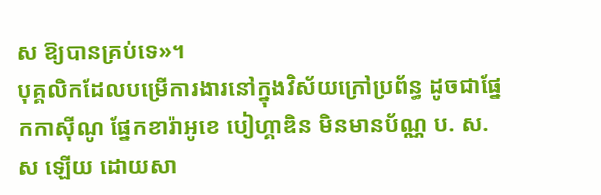ស ឱ្យបានគ្រប់ទេ»។
បុគ្គលិកដែលបម្រើការងារនៅក្នុងវិស័យក្រៅប្រព័ន្ធ ដូចជាផ្នែកកាស៊ីណូ ផ្នែកខារ៉ាអូខេ បៀហ្គាឌិន មិនមានប័ណ្ណ ប. ស.ស ឡើយ ដោយសា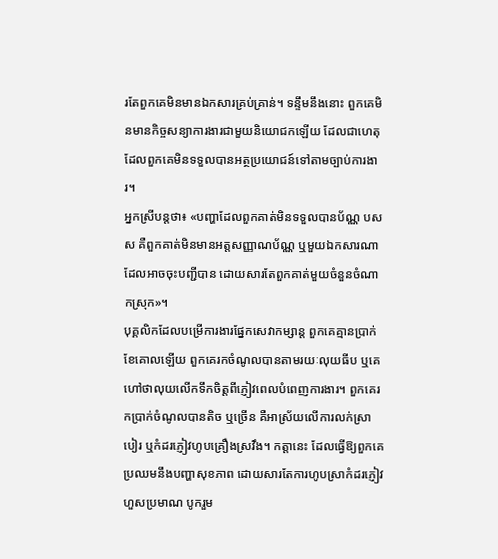រតែពួកគេមិនមានឯកសារគ្រប់គ្រាន់។ ទន្ទឹមនឹងនោះ ពួកគេមិនមានកិច្ចសន្យាការងារជាមួយនិយោជកឡើយ ដែលជាហេតុដែលពួកគេមិនទទួលបានអត្ថប្រយោជន៍ទៅតាមច្បាប់ការងារ។
អ្នកស្រីបន្តថា៖ «បញ្ហាដែលពួកគាត់មិនទទួលបានប័ណ្ណ បសស គឺពួកគាត់មិនមានអត្តសញ្ញាណប័ណ្ណ ឬមួយឯកសារណាដែលអាចចុះបញ្ជីបាន ដោយសារតែពួកគាត់មួយចំនួនចំណាកស្រុក»។
បុគ្គលិកដែលបម្រើការងារផ្នែកសេវាកម្សាន្ត ពួកគេគ្មានប្រាក់ខែគោលឡើយ ពួកគេរកចំណូលបានតាមរយៈលុយធីប ឬគេហៅថាលុយលើកទឹកចិត្តពីភ្ញៀវពេលបំពេញការងារ។ ពួកគេរកប្រាក់ចំណូលបានតិច ឬច្រើន គឺអាស្រ័យលើការលក់ស្រាបៀរ ឬកំដរភ្ញៀវហូបគ្រឿងស្រវឹង។ កត្តានេះ ដែលធ្វើឱ្យពួកគេប្រឈមនឹងបញ្ហាសុខភាព ដោយសារតែការហូបស្រាកំដរភ្ញៀវហួសប្រមាណ បូករួម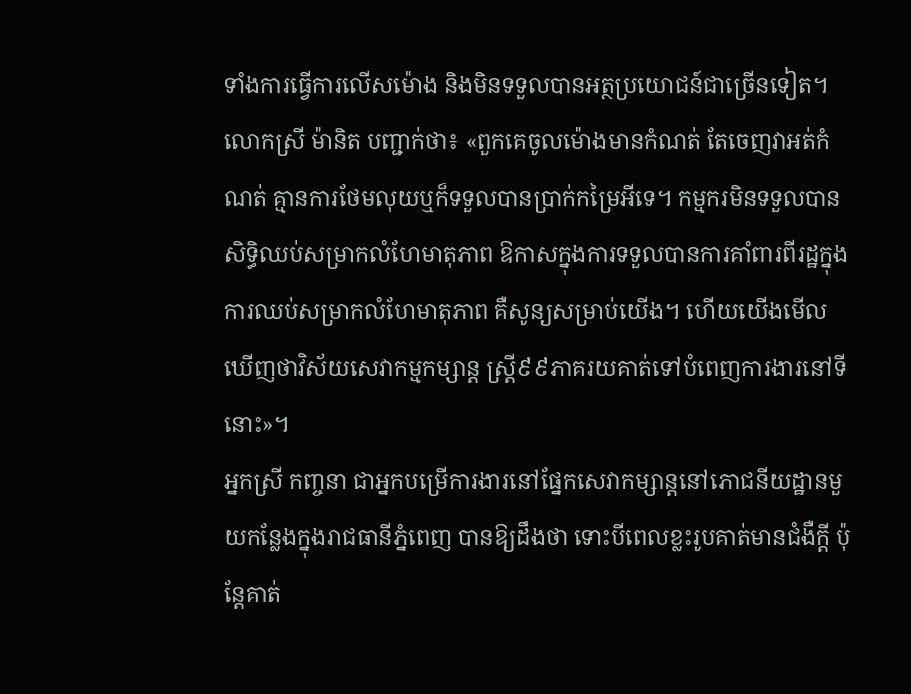ទាំងការធ្វើការលើសម៉ោង និងមិនទទួលបានអត្ថប្រយោជន៍ជាច្រើនទៀត។
លោកស្រី ម៉ានិត បញ្ជាក់ថា៖ «ពួកគេចូលម៉ោងមានកំណត់ តែចេញវាអត់កំណត់ គ្មានការថែមលុយឬក៏ទទួលបានប្រាក់កម្រៃអីទេ។ កម្មករមិនទទួលបានសិទ្ធិឈប់សម្រាកលំហែមាតុភាព ឱកាសក្នុងការទទួលបានការគាំពារពីរដ្ឋក្នុងការឈប់សម្រាកលំហែមាតុភាព គឺសូន្យសម្រាប់យើង។ ហើយយើងមើលឃើញថាវិស័យសេវាកម្មកម្សាន្ត ស្រ្តី៩៩ភាគរយគាត់ទៅបំពេញការងារនៅទីនោះ»។
អ្នកស្រី កញ្ចនា ជាអ្នកបម្រើការងារនៅផ្នែកសេវាកម្សាន្តនៅភោជនីយដ្ឋានមួយកន្លែងក្នុងរាជធានីភ្នំពេញ បានឱ្យដឹងថា ទោះបីពេលខ្លះរូបគាត់មានជំងឺក្ដី ប៉ុន្តែគាត់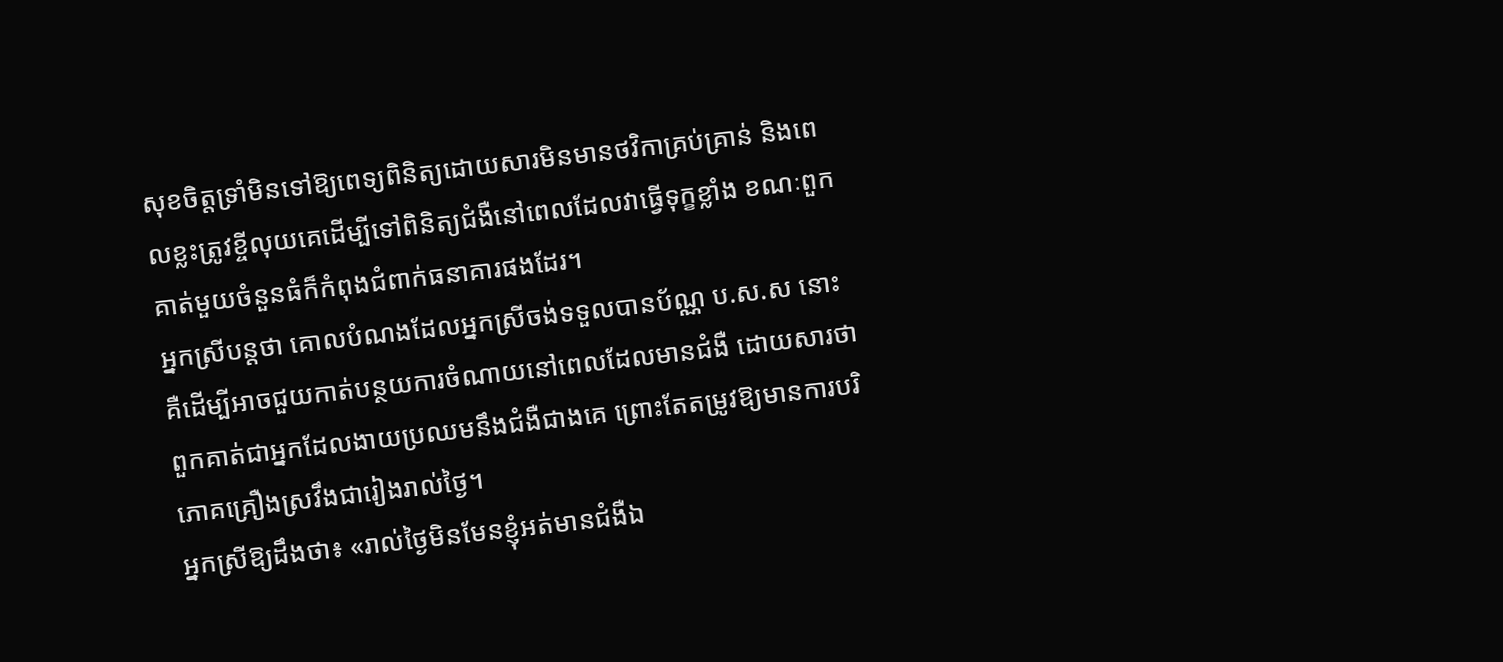សុខចិត្តទ្រាំមិនទៅឱ្យពេទ្យពិនិត្យដោយសារមិនមានថវិកាគ្រប់គ្រាន់ និងពេលខ្លះត្រូវខ្ចីលុយគេដើម្បីទៅពិនិត្យជំងឺនៅពេលដែលវាធ្វើទុក្ខខ្លាំង ខណៈពួកគាត់មួយចំនួនធំក៏កំពុងជំពាក់ធនាគារផងដែរ។
អ្នកស្រីបន្តថា គោលបំណងដែលអ្នកស្រីចង់ទទួលបានប័ណ្ណ ប.ស.ស នោះគឺដើម្បីអាចជួយកាត់បន្ថយការចំណាយនៅពេលដែលមានជំងឺ ដោយសារថាពួកគាត់ជាអ្នកដែលងាយប្រឈមនឹងជំងឺជាងគេ ព្រោះតែតម្រូវឱ្យមានការបរិភោគគ្រឿងស្រវឹងជារៀងរាល់ថ្ងៃ។
អ្នកស្រីឱ្យដឹងថា៖ «រាល់ថ្ងៃមិនមែនខ្ញុំអត់មានជំងឺឯ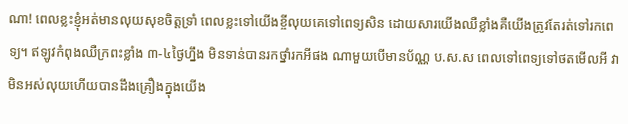ណា! ពេលខ្លះខ្ញុំអត់មានលុយសុខចិត្តទ្រាំ ពេលខ្លះទៅយើងខ្ចីលុយគេទៅពេទ្យសិន ដោយសារយើងឈឺខ្លាំងគឺយើងត្រូវតែរត់ទៅរកពេទ្យ។ ឥឡូវកំពុងឈឺក្រពះខ្លាំង ៣-៤ថ្ងៃហ្នឹង មិនទាន់បានរកថ្នាំរកអីផង ណាមួយបើមានប័ណ្ណ ប.ស.ស ពេលទៅពេទ្យទៅថតមើលអី វាមិនអស់លុយហើយបានដឹងគ្រឿងក្នុងយើង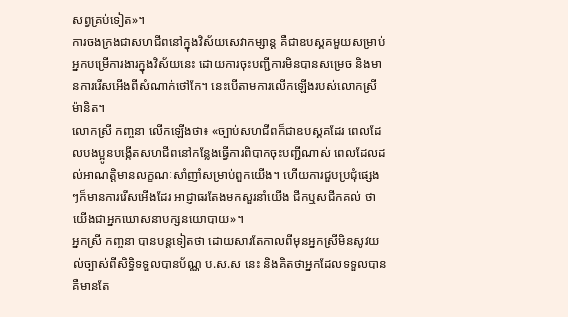សព្វគ្រប់ទៀត»។
ការចងក្រងជាសហជីពនៅក្នុងវិស័យសេវាកម្សាន្ត គឺជាឧបស្គគមួយសម្រាប់អ្នកបម្រើការងារក្នុងវិស័យនេះ ដោយការចុះបញ្ជីការមិនបានសម្រេច និងមានការរើសអើងពីសំណាក់ថៅកែ។ នេះបើតាមការលើកឡើងរបស់លោកស្រី ម៉ានិត។
លោកស្រី កញ្ចនា លើកឡើងថា៖ «ច្បាប់សហជីពក៏ជាឧបស្គគដែរ ពេលដែលបងប្អូនបង្កើតសហជីពនៅកន្លែងធ្វើការពិបាកចុះបញ្ជីណាស់ ពេលដែលដល់អាណត្តិមានលក្ខណៈសាំញាំសម្រាប់ពួកយើង។ ហើយការជួបប្រជុំផ្សេងៗក៏មានការរើសអើងដែរ អាជ្ញាធរតែងមកសួរនាំយើង ជីកឬសជីកគល់ ថាយើងជាអ្នកឃោសនាបក្សនយោបាយ»។
អ្នកស្រី កញ្ចនា បានបន្តទៀតថា ដោយសារតែកាលពីមុនអ្នកស្រីមិនសូវយល់ច្បាស់ពីសិទ្ធិទទួលបានប័ណ្ណ ប.ស.ស នេះ និងគិតថាអ្នកដែលទទួលបានគឺមានតែ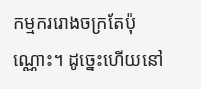កម្មកររោងចក្រតែប៉ុណ្ណោះ។ ដូច្នេះហើយនៅ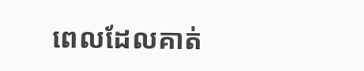ពេលដែលគាត់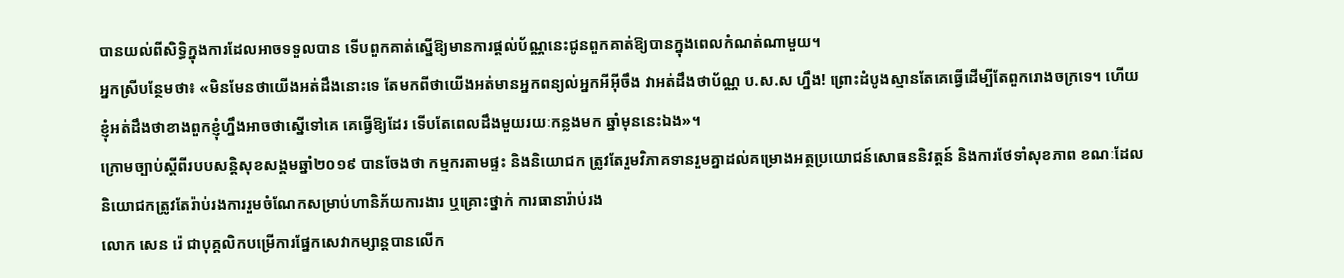បានយល់ពីសិទ្ធិក្នុងការដែលអាចទទួលបាន ទើបពួកគាត់ស្នើឱ្យមានការផ្ដល់ប័ណ្ណនេះជូនពួកគាត់ឱ្យបានក្នុងពេលកំណត់ណាមួយ។
អ្នកស្រីបន្ថែមថា៖ «មិនមែនថាយើងអត់ដឹងនោះទេ តែមកពីថាយើងអត់មានអ្នកពន្យល់អ្នកអីអ៊ីចឹង វាអត់ដឹងថាប័ណ្ណ ប.ស.ស ហ្នឹង! ព្រោះដំបូងស្មានតែគេធ្វើដើម្បីតែពួករោងចក្រទេ។ ហើយខ្ញុំអត់ដឹងថាខាងពួកខ្ញុំហ្នឹងអាចថាស្នើទៅគេ គេធ្វើឱ្យដែរ ទើបតែពេលដឹងមួយរយៈកន្លងមក ឆ្នាំមុននេះឯង»។
ក្រោមច្បាប់ស្តីពីរបបសន្តិសុខសង្គមឆ្នាំ២០១៩ បានចែងថា កម្មករតាមផ្ទះ និងនិយោជក ត្រូវតែរួមវិភាគទានរួមគ្នាដល់គម្រោងអត្ថប្រយោជន៍សោធននិវត្តន៍ និងការថែទាំសុខភាព ខណៈដែលនិយោជកត្រូវតែរ៉ាប់រងការរួមចំណែកសម្រាប់ហានិភ័យការងារ ឬគ្រោះថ្នាក់ ការធានារ៉ាប់រង
លោក សេន រ៉េ ជាបុគ្គលិកបម្រើការផ្នែកសេវាកម្សាន្តបានលើក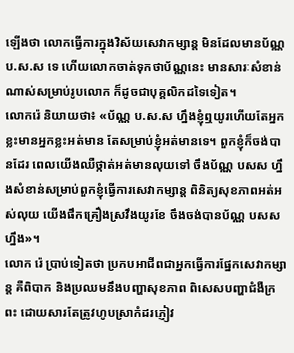ឡើងថា លោកធ្វើការក្នុងវិស័យសេវាកម្សាន្ត មិនដែលមានប័ណ្ណ ប.ស.ស ទេ ហើយលោកចាត់ទុកថាប័ណ្ណនេះ មានសារៈសំខាន់ណាស់សម្រាប់រូបលោក ក៏ដូចជាបុគ្គលិកដទៃទៀត។
លោករ៉េ និយាយថា៖ «ប័ណ្ណ ប.ស.ស ហ្នឹងខ្ញុំឮយូរហើយតែអ្នកខ្លះមានអ្នកខ្លះអត់មាន តែសម្រាប់ខ្ញុំអត់មានទេ។ ពួកខ្ញុំក៏ចង់បានដែរ ពេលយើងឈឺថ្កាត់អត់មានលុយទៅ ចឹងប័ណ្ណ បសស ហ្នឹងសំខាន់សម្រាប់ពួកខ្ញុំធ្វើការសេវាកម្សាន្ត ពិនិត្យសុខភាពអត់អស់លុយ យើងផឹកគ្រឿងស្រវឹងយូរខែ ចឹងចង់បានប័ណ្ណ បសស ហ្នឹង»។
លោក រ៉េ ប្រាប់ទៀតថា ប្រកបអាជីពជាអ្នកធ្វើការផ្នែកសេវាកម្សាន្ត គឺពិបាក និងប្រឈមនឹងបញ្ហាសុខភាព ពិសេសបញ្ហាជំងឺក្រពះ ដោយសារតែត្រូវហូបស្រាកំដរភ្ញៀវ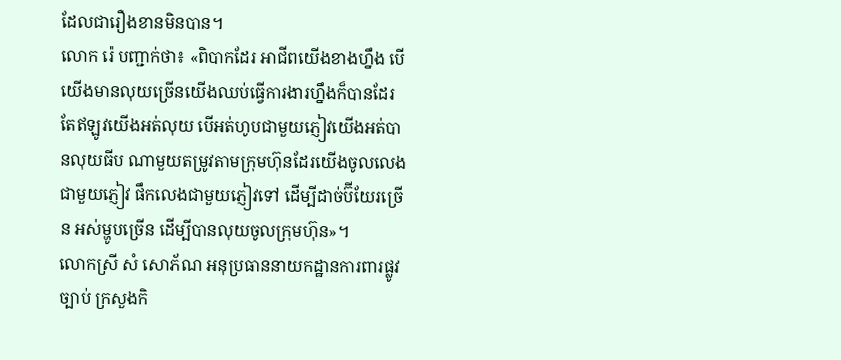ដែលជារឿងខានមិនបាន។
លោក រ៉េ បញ្ជាក់ថា៖ «ពិបាកដែរ អាជីពយើងខាងហ្នឹង បើយើងមានលុយច្រើនយើងឈប់ធ្វើការងារហ្នឹងក៏បានដែរ តែឥឡូវយើងអត់លុយ បើអត់ហូបជាមួយភ្ញៀវយើងអត់បានលុយធីប ណាមួយតម្រូវតាមក្រុមហ៊ុនដែរយើងចូលលេងជាមួយភ្ញៀវ ផឹកលេងជាមួយភ្ញៀវទៅ ដើម្បីដាច់ប៊ីយែរច្រើន អស់ម្ហូបច្រើន ដើម្បីបានលុយចូលក្រុមហ៊ុន»។
លោកស្រី សំ សោភ័ណ អនុប្រធាននាយកដ្ឋានការពារផ្លូវច្បាប់ ក្រសួងកិ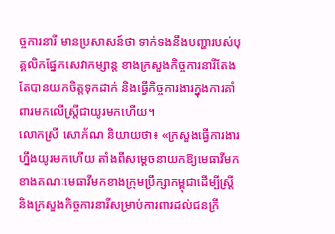ច្ចការនារី មានប្រសាសន៍ថា ទាក់ទងនឹងបញ្ហារបស់បុគ្គលិកផ្នែកសេវាកម្សាន្ត ខាងក្រសួងកិច្ចការនារីតែងតែបានយកចិត្តទុកដាក់ និងធ្វើកិច្ចការងារក្នុងការគាំពារមកលើស្រ្តីជាយូរមកហើយ។
លោកស្រី សោភ័ណ និយាយថា៖ «ក្រសួងធ្វើការងារហ្នឹងយូរមកហើយ តាំងពីសម្ដេចនាយកឱ្យមេធាវីមកខាងគណៈមេធាវីមកខាងក្រុមប្រឹក្សាកម្ពុជាដើម្បីស្រ្តី និងក្រសួងកិច្ចការនារីសម្រាប់ការពារដល់ជនក្រី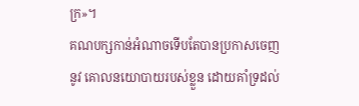ក្រ»។
គណបក្សកាន់អំណាចទើបតែបានប្រកាសចេញនូវ គោលនយោបាយរបស់ខ្លួន ដោយគាំទ្រដល់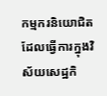កម្មករនិយោជិត ដែលធ្វើការក្នុងវិស័យសេដ្ឋកិ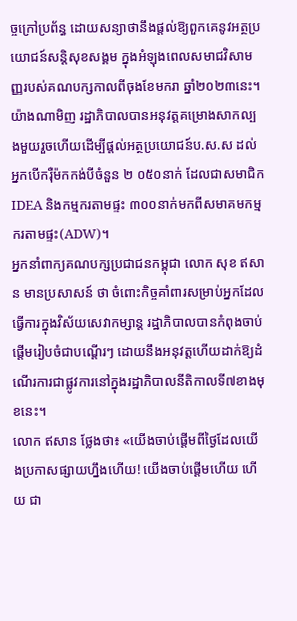ច្ចក្រៅប្រព័ន្ធ ដោយសន្យាថានឹងផ្តល់ឱ្យពួកគេនូវអត្ថប្រយោជន៍សន្តិសុខសង្គម ក្នុងអំឡុងពេលសមាជវិសាមញ្ញរបស់គណបក្សកាលពីចុងខែមករា ឆ្នាំ២០២៣នេះ។
យ៉ាងណាមិញ រដ្ឋាភិបាលបានអនុវត្តគម្រោងសាកល្បងមួយរួចហើយដើម្បីផ្តល់អត្ថប្រយោជន៍ប.ស.ស ដល់អ្នកបើករ៉ឺម៉កកង់បីចំនួន ២ ០៥០នាក់ ដែលជាសមាជិក IDEA និងកម្មករតាមផ្ទះ ៣០០នាក់មកពីសមាគមកម្មករតាមផ្ទះ(ADW)។
អ្នកនាំពាក្យគណបក្សប្រជាជនកម្ពុជា លោក សុខ ឥសាន មានប្រសាសន៍ ថា ចំពោះកិច្ចគាំពារសម្រាប់អ្នកដែលធ្វើការក្នុងវិស័យសេវាកម្សាន្ត រដ្ឋាភិបាលបានកំពុងចាប់ផ្ដើមរៀបចំជាបណ្ដើរៗ ដោយនឹងអនុវត្តហើយដាក់ឱ្យដំណើរការជាផ្លូវការនៅក្នុងរដ្ឋាភិបាលនីតិកាលទី៧ខាងមុខនេះ។
លោក ឥសាន ថ្លែងថា៖ «យើងចាប់ផ្ដើមពីថ្ងៃដែលយើងប្រកាសផ្សាយហ្នឹងហើយ! យើងចាប់ផ្ដើមហើយ ហើយ ជា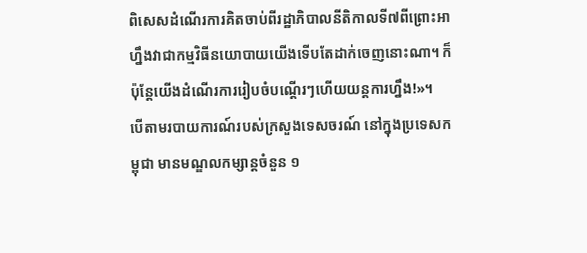ពិសេសដំណើរការគិតចាប់ពីរដ្ឋាភិបាលនីតិកាលទី៧ពីព្រោះអាហ្នឹងវាជាកម្មវិធីនយោបាយយើងទើបតែដាក់ចេញនោះណា។ ក៏ប៉ុន្តែយើងដំណើរការរៀបចំបណ្ដើរៗហើយយន្តការហ្នឹង!»។
បើតាមរបាយការណ៍របស់ក្រសួងទេសចរណ៍ នៅក្នុងប្រទេសកម្ពុជា មានមណ្ឌលកម្សាន្តចំនួន ១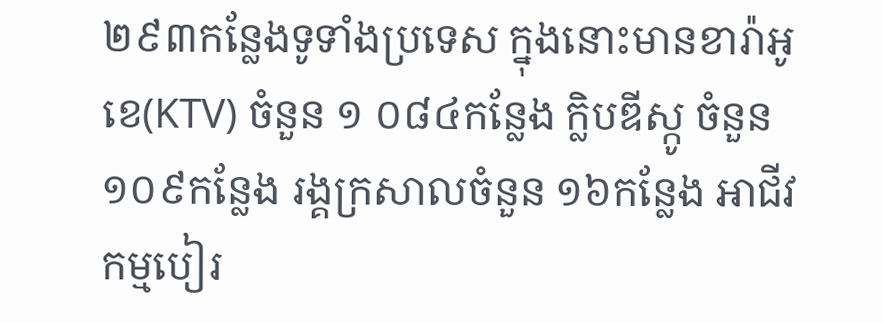២៩៣កន្លែងទូទាំងប្រទេស ក្នុងនោះមានខារ៉ាអូខេ(KTV) ចំនួន ១ ០៨៤កន្លែង ក្លិបឌីស្កូ ចំនួន១០៩កន្លែង រង្គក្រសាលចំនួន ១៦កន្លែង អាជីវកម្មបៀរ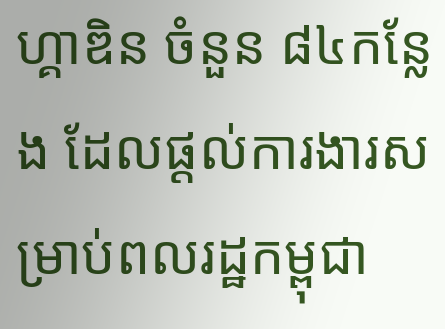ហ្គាឌិន ចំនួន ៨៤កន្លែង ដែលផ្ដល់ការងារសម្រាប់ពលរដ្ឋកម្ពុជា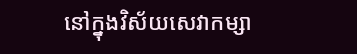នៅក្នុងវិស័យសេវាកម្សា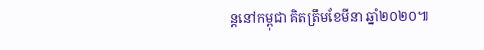ន្តនៅកម្ពុជា គិតត្រឹមខែមីនា ឆ្នាំ២០២០៕